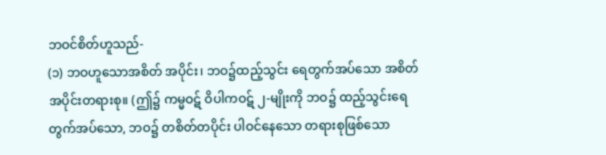ဘဝင်စိတ်ဟူသည်-
(၁) ဘဝဟူသောအစိတ် အပိုင်း၊ ဘဝ၌ထည့်သွင်း ရေတွက်အပ်သော အစိတ်အပိုင်းတရားစု။ (ဤ၌ ကမ္မဝဋ် ဝိပါကဝဋ် ၂-မျိုးကို ဘဝ၌ ထည့်သွင်းရေတွက်အပ်သော, ဘဝ၌ တစိတ်တပိုင်း ပါဝင်နေသော တရားစုဖြစ်သော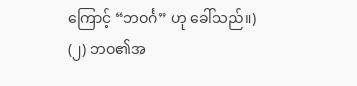ကြောင့် “ဘဝင်္ဂ” ဟု ခေါ်သည်။)
(၂) ဘဝ၏အ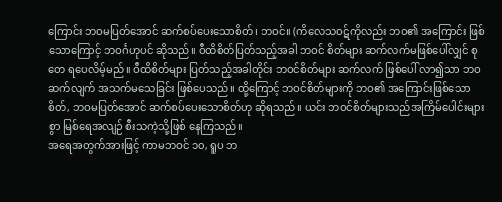ကြောင်း ဘဝမပြတ်အောင် ဆက်စပ်ပေးသောစိတ်၊ ဘဝင်။ (ကိလေသဝဋ်ကိုလည်း ဘဝ၏ အကြောင်း ဖြစ်သောကြောင့် ဘဝင်္ဂဟုပင် ဆိုသည်။ ဝီထိစိတ်ပြတ်သည့်အခါ ဘဝင် စိတ်များ ဆက်လက်မဖြစ်ပေါ်လျှင် စုတေ ရပေလိမ့်မည်။ ဝီထိစိတ်များ ပြတ်သည့်အခါတိုင်း ဘဝင်စိတ်များ ဆက်လက် ဖြစ်ပေါ် လာ၍သာ ဘဝဆက်လျက် အသက်မသေခြင်း ဖြစ်ပေသည်။ ထို့ကြောင့် ဘဝင်စိတ်များကို ဘဝ၏ အကြောင်းဖြစ်သောစိတ်, ဘဝမပြတ်အောင် ဆက်စပ်ပေးသောစိတ်ဟု ဆိုရသည်။ ယင်း ဘဝင်စိတ်များသည်အကြိမ်ပေါင်းများစွာ မြစ်ရေအလျဉ် စီးသကဲ့သို့ဖြစ် နေကြသည်။
အရေအတွက်အားဖြင့် ကာမဘဝင် ၁၀, ရူပ ဘ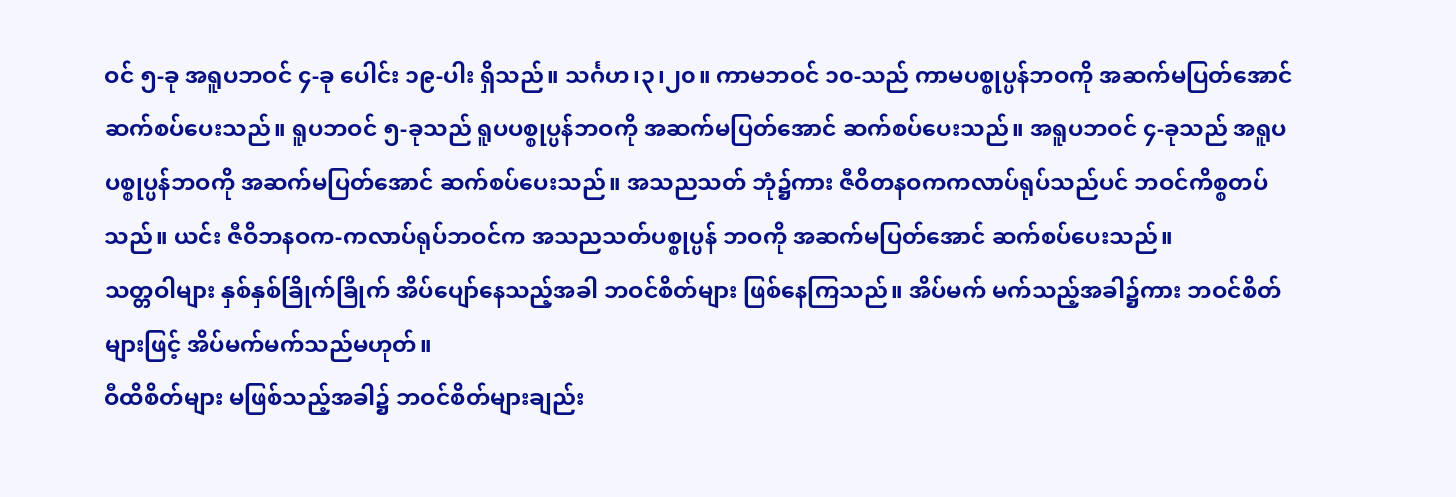ဝင် ၅-ခု အရူပဘဝင် ၄-ခု ပေါင်း ၁၉-ပါး ရှိသည်။ သင်္ဂဟ၊၃၊၂၀။ ကာမဘဝင် ၁၀-သည် ကာမပစ္စုပ္ပန်ဘဝကို အဆက်မပြတ်အောင် ဆက်စပ်ပေးသည်။ ရူပဘဝင် ၅-ခုသည် ရူပပစ္စုပ္ပန်ဘဝကို အဆက်မပြတ်အောင် ဆက်စပ်ပေးသည်။ အရူပဘဝင် ၄-ခုသည် အရူပပစ္စုပ္ပန်ဘဝကို အဆက်မပြတ်အောင် ဆက်စပ်ပေးသည်။ အသညသတ် ဘုံ၌ကား ဇီဝိတနဝကကလာပ်ရုပ်သည်ပင် ဘဝင်ကိစ္စတပ်သည်။ ယင်း ဇီဝိဘနဝက-ကလာပ်ရုပ်ဘဝင်က အသညသတ်ပစ္စုပ္ပန် ဘဝကို အဆက်မပြတ်အောင် ဆက်စပ်ပေးသည်။
သတ္တဝါများ နှစ်နှစ်ခြိုက်ခြိုက် အိပ်ပျော်နေသည့်အခါ ဘဝင်စိတ်များ ဖြစ်နေကြသည်။ အိပ်မက် မက်သည့်အခါ၌ကား ဘဝင်စိတ် များဖြင့် အိပ်မက်မက်သည်မဟုတ်။
ဝီထိစိတ်များ မဖြစ်သည့်အခါ၌ ဘဝင်စိတ်များချည်း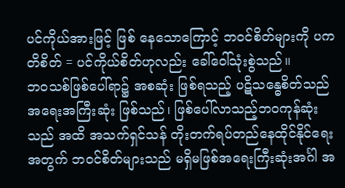ပင်ကိုယ်အားဖြင့် ဖြစ် နေသောကြောင့် ဘဝင်စိတ်များကို ပကတိစိတ် = ပင်ကိုယ်စိတ်ဟုလည်း ခေါ်ဝေါ်သုံးစွဲသည်။
ဘဝသစ်ဖြစ်ပေါ်ရာ၌ အစဆုံး ဖြစ်ရသည့် ပဋိသန္ဓေစိတ်သည် အရေးအကြီးဆုံး ဖြစ်သည်၊ ဖြစ်ပေါ်လာသည့်ဘဝကုန်ဆုံးသည် အထိ အသက်ရှင်သန် တိုးတက်ရပ်တည်နေထိုင်နိုင်ရေးအတွက် ဘဝင်စိတ်များသည် မရှိမဖြစ်အရေးကြီးဆုံးအင်္ဂါ အ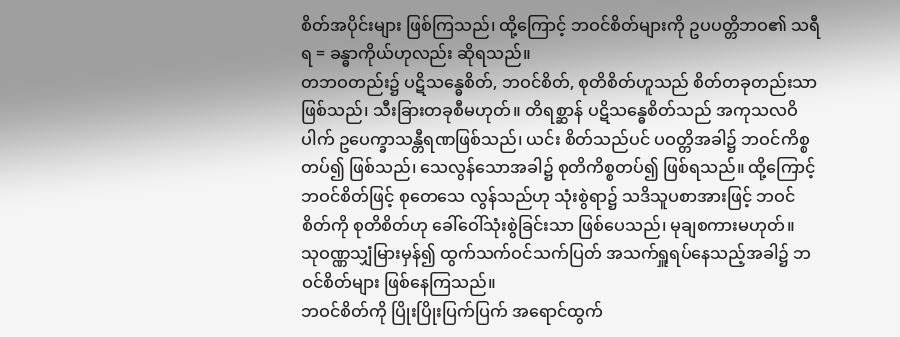စိတ်အပိုင်းများ ဖြစ်ကြသည်၊ ထို့ကြောင့် ဘဝင်စိတ်များကို ဥပပတ္တိဘဝ၏ သရီရ = ခန္ဓာကိုယ်ဟုလည်း ဆိုရသည်။
တဘဝတည်း၌ ပဋိသန္ဓေစိတ်, ဘဝင်စိတ်, စုတိစိတ်ဟူသည် စိတ်တခုတည်းသာ ဖြစ်သည်၊ သီးခြားတခုစီမဟုတ်။ တိရစ္ဆာန် ပဋိသန္ဓေစိတ်သည် အကုသလဝိပါက် ဥပေက္ခာသန္တီရဏဖြစ်သည်၊ ယင်း စိတ်သည်ပင် ပဝတ္တိအခါ၌ ဘဝင်ကိစ္စတပ်၍ ဖြစ်သည်၊ သေလွန်သောအခါ၌ စုတိကိစ္စတပ်၍ ဖြစ်ရသည်။ ထို့ကြောင့် ဘဝင်စိတ်ဖြင့် စုတေသေ လွန်သည်ဟု သုံးစွဲရာ၌ သဒိသူပစာအားဖြင့် ဘဝင်စိတ်ကို စုတိစိတ်ဟု ခေါ်ဝေါ်သုံးစွဲခြင်းသာ ဖြစ်ပေသည်၊ မုချစကားမဟုတ်။
သုဝဏ္ဏသျှံမြားမှန်၍ ထွက်သက်ဝင်သက်ပြတ် အသက်ရှူရပ်နေသည့်အခါ၌ ဘဝင်စိတ်များ ဖြစ်နေကြသည်။
ဘဝင်စိတ်ကို ပြိုးပြိုးပြက်ပြက် အရောင်ထွက်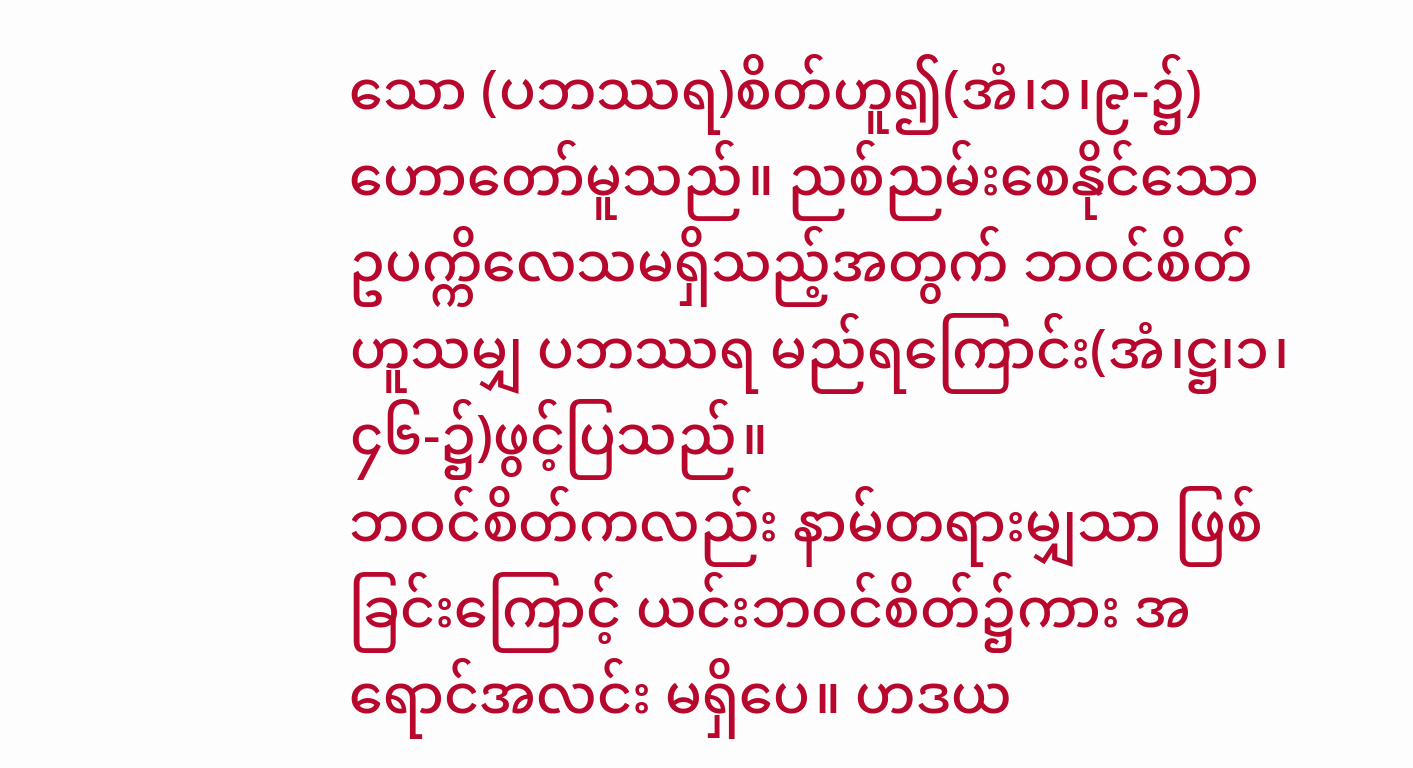သော (ပဘဿရ)စိတ်ဟူ၍(အံ၊၁၊၉-၌) ဟောတော်မူသည်။ ညစ်ညမ်းစေနိုင်သော ဥပက္ကိလေသမရှိသည့်အတွက် ဘဝင်စိတ်ဟူသမျှ ပဘဿရ မည်ရကြောင်း(အံ၊ဋ္ဌ၊၁၊၄၆-၌)ဖွင့်ပြသည်။
ဘဝင်စိတ်ကလည်း နာမ်တရားမျှသာ ဖြစ်ခြင်းကြောင့် ယင်းဘဝင်စိတ်၌ကား အရောင်အလင်း မရှိပေ။ ဟဒယ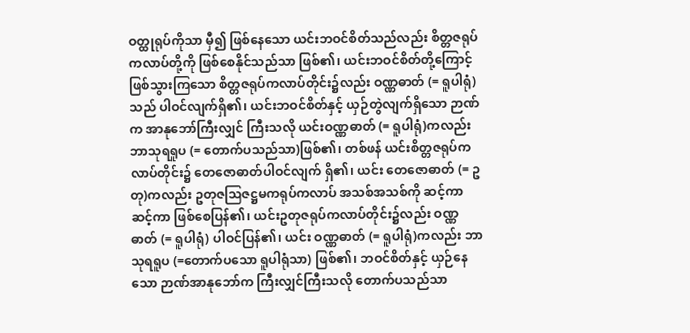ဝတ္ထုရုပ်ကိုသာ မှီ၍ ဖြစ်နေသော ယင်းဘဝင်စိတ်သည်လည်း စိတ္တဇရုပ် ကလာပ်တို့ကို ဖြစ်စေနိုင်သည်သာ ဖြစ်၏၊ ယင်းဘဝင်စိတ်တို့ကြောင့် ဖြစ်သွားကြသော စိတ္တဇရုပ်ကလာပ်တိုင်း၌လည်း ဝဏ္ဏဓာတ် (= ရူပါရုံ)သည် ပါဝင်လျက်ရှိ၏၊ ယင်းဘဝင်စိတ်နှင့် ယှဉ်တွဲလျက်ရှိသော ဉာဏ်က အာနုဘော်ကြီးလျှင် ကြီးသလို ယင်းဝဏ္ဏဓာတ် (= ရူပါရုံ)ကလည်း ဘာသုရရူပ (= တောက်ပသည်သာ)ဖြစ်၏၊ တစ်ဖန် ယင်းစိတ္တဇရုပ်ကလာပ်တိုင်း၌ တေဇောဓာတ်ပါဝင်လျက် ရှိ၏၊ ယင်း တေဇောဓာတ် (= ဥတု)ကလည်း ဥတုဇဩဇဋ္ဌမကရုပ်ကလာပ် အသစ်အသစ်ကို ဆင့်ကာဆင့်ကာ ဖြစ်စေပြန်၏၊ ယင်းဥတုဇရုပ်ကလာပ်တိုင်း၌လည်း ဝဏ္ဏဓာတ် (= ရူပါရုံ) ပါဝင်ပြန်၏၊ ယင်း ဝဏ္ဏဓာတ် (= ရူပါရုံ)ကလည်း ဘာသုရရူပ (=တောက်ပသော ရူပါရုံသာ) ဖြစ်၏၊ ဘဝင်စိတ်နှင့် ယှဉ်နေသော ဉာဏ်အာနုဘော်က ကြီးလျှင်ကြီးသလို တောက်ပသည်သာ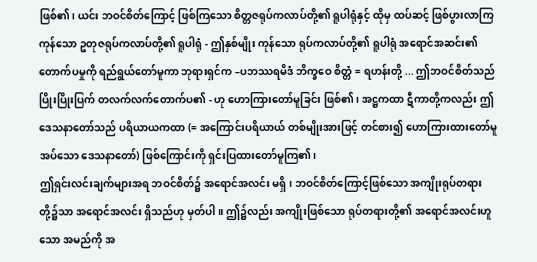ဖြစ်၏၊ ယင်း ဘဝင်စိတ်ကြောင့် ဖြစ်ကြသော စိတ္တဇရုပ်ကလာပ်တို့၏ ရူပါရုံနှင့် ထိုမှ ထပ်ဆင့် ဖြစ်ပွားလာကြကုန်သော ဥတုဇရုပ်ကလာပ်တို့၏ ရူပါရုံ - ဤနှစ်မျိုး ကုန်သော ရုပ်ကလာပ်တို့၏ ရူပါရုံ အရောင်အဆင်း၏ တောက်ပမှုကို ရည်ရွယ်တော်မူကာ ဘုရားရှင်က –ပဘဿရမိဒံ ဘိက္ခဝေ စိတ္တံ = ရဟန်းတို့ ... ဤဘဝင်စိတ်သည် ပြိုးပြိုးပြက် တလက်လက်တောက်ပ၏ - ဟု ဟောကြားတော်မူခြင်း ဖြစ်၏၊ အဋ္ဌကထာ ဋီကာတို့ကလည်း ဤဒေသနာတော်သည် ပရိယာယကထာ (= အကြောင်းပရိယာယ် တစ်မျိုးအားဖြင့် တင်စား၍ ဟောကြားထားတော်မူအပ်သော ဒေသနာတော်) ဖြစ်ကြောင်းကို ရှင်းပြထားတော်မူကြ၏၊
ဤရှင်းလင်းချက်များအရ ဘဝင်စိတ်၌ အရောင်အလင်း မရှိ၊ ဘဝင်စိတ်ကြောင့်ဖြစ်သော အကျိုးရုပ်တရား တို့၌သာ အရောင်အလင်း ရှိသည်ဟု မှတ်ပါ။ ဤ၌လည်း အကျိုးဖြစ်သော ရုပ်တရားတို့၏ အရောင်အလင်းဟူသော အမည်ကို အ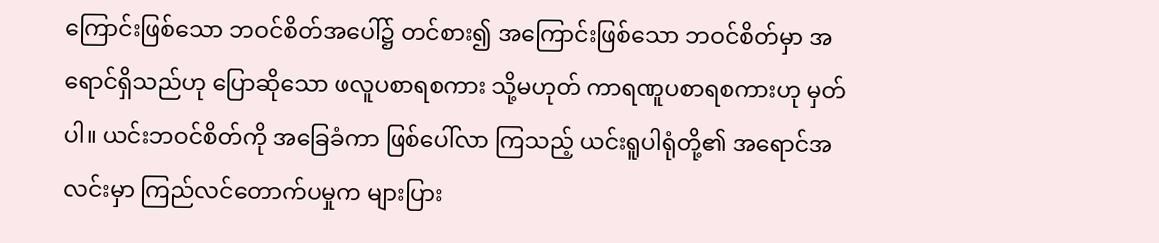ကြောင်းဖြစ်သော ဘဝင်စိတ်အပေါ်၌ တင်စား၍ အကြောင်းဖြစ်သော ဘဝင်စိတ်မှာ အရောင်ရှိသည်ဟု ပြောဆိုသော ဖလူပစာရစကား သို့မဟုတ် ကာရဏူပစာရစကားဟု မှတ်ပါ။ ယင်းဘဝင်စိတ်ကို အခြေခံကာ ဖြစ်ပေါ်လာ ကြသည့် ယင်းရူပါရုံတို့၏ အရောင်အလင်းမှာ ကြည်လင်တောက်ပမှုက များပြား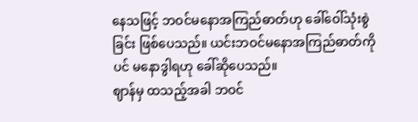နေသဖြင့် ဘဝင်မနောအကြည်ဓာတ်ဟု ခေါ်ဝေါ်သုံးစွဲခြင်း ဖြစ်ပေသည်။ ယင်းဘဝင်မနောအကြည်ဓာတ်ကိုပင် မနောဒွါရဟု ခေါ်ဆိုပေသည်။
ဈာန်မှ ထသည့်အခါ ဘဝင်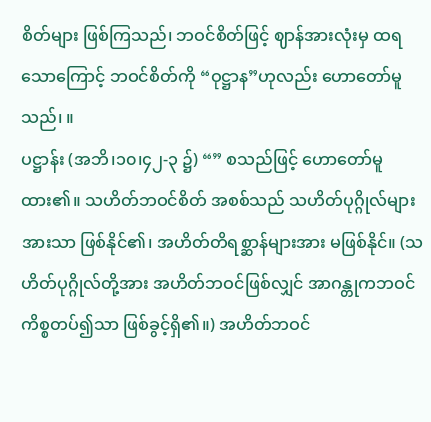စိတ်များ ဖြစ်ကြသည်၊ ဘဝင်စိတ်ဖြင့် ဈာန်အားလုံးမှ ထရသောကြောင့် ဘဝင်စိတ်ကို “ဝုဋ္ဌာန”ဟုလည်း ဟောတော်မူသည်၊ ။
ပဋ္ဌာန်း (အဘိ၊၁၀၊၄၂-၃ ၌) “” စသည်ဖြင့် ဟောတော်မူထား၏။ သဟိတ်ဘဝင်စိတ် အစစ်သည် သဟိတ်ပုဂ္ဂိုလ်များအားသာ ဖြစ်နိုင်၏၊ အဟိတ်တိရစ္ဆာန်များအား မဖြစ်နိုင်။ (သဟိတ်ပုဂ္ဂိုလ်တို့အား အဟိတ်ဘဝင်ဖြစ်လျှင် အာဂန္တုကဘဝင်ကိစ္စတပ်၍သာ ဖြစ်ခွင့်ရှိ၏။) အဟိတ်ဘဝင်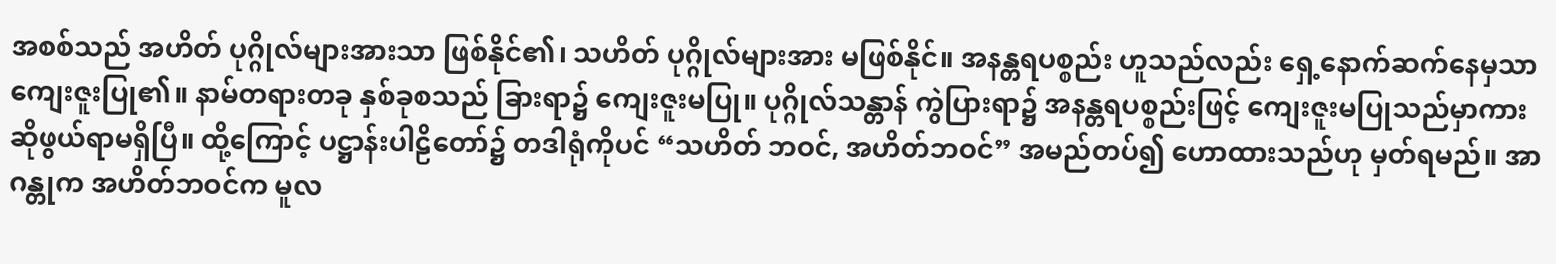အစစ်သည် အဟိတ် ပုဂ္ဂိုလ်များအားသာ ဖြစ်နိုင်၏၊ သဟိတ် ပုဂ္ဂိုလ်များအား မဖြစ်နိုင်။ အနန္တရပစ္စည်း ဟူသည်လည်း ရှေ့နောက်ဆက်နေမှသာ ကျေးဇူးပြု၏။ နာမ်တရားတခု နှစ်ခုစသည် ခြားရာ၌ ကျေးဇူးမပြု။ ပုဂ္ဂိုလ်သန္တာန် ကွဲပြားရာ၌ အနန္တရပစ္စည်းဖြင့် ကျေးဇူးမပြုသည်မှာကား ဆိုဖွယ်ရာမရှိပြီ။ ထို့ကြောင့် ပဋ္ဌာန်းပါဠိတော်၌ တဒါရုံကိုပင် “သဟိတ် ဘဝင်, အဟိတ်ဘဝင်” အမည်တပ်၍ ဟောထားသည်ဟု မှတ်ရမည်။ အာဂန္တုက အဟိတ်ဘဝင်က မူလ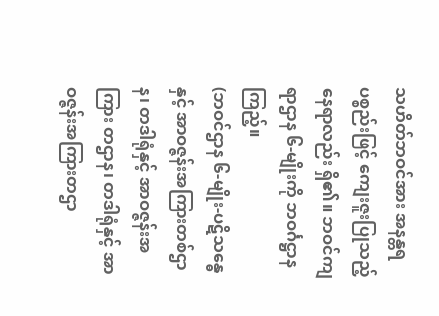သဟိတ်ဘဝင်အား အနန္တရပစ္စည်းဖြင့် ကျေးဇူးပြုသည့် နေရာလည်း ရှိ၏။ ဘဝင်ကျရာဌာန ၆-မျိုးကို ဘဝင်္ဂဋ္ဌာန ကြည့်။
(ဘဝင်ဌာန ၆-မျိုး-ပဋိသန္ဓေနှင့် အာဝဇ္ဇန်းအကြားတစ်ဌာန၊ တဒါရုံနှင့် အာဝဇ္ဇန်းအကြား တဌာန၊ တဒါရုံနှင့် အာဝဇ္ဇန်းအကြားတဌာ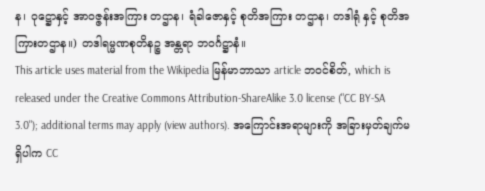န၊ ဝုဋ္ဌောနှင့် အာဝဇ္ဇန်းအကြား တဌာန၊ ရံခါဇောနှင့် စုတိအကြား တဌာန၊ တဒါရုံ နှင့် စုတိအကြားတဌာန။) တဒါရမ္မဏစုတိနဉ္စ အန္တရာ ဘဝင်္ဂဋ္ဌာနံ။
This article uses material from the Wikipedia မြန်မာဘာသာ article ဘဝင်စိတ်, which is released under the Creative Commons Attribution-ShareAlike 3.0 license ("CC BY-SA 3.0"); additional terms may apply (view authors). အကြောင်းအရာများကို အခြားမှတ်ချက်မရှိပါက CC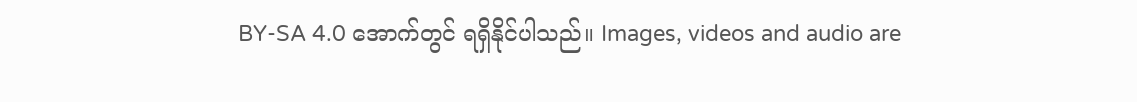BY-SA 4.0 အောက်တွင် ရရှိနိုင်ပါသည်။ Images, videos and audio are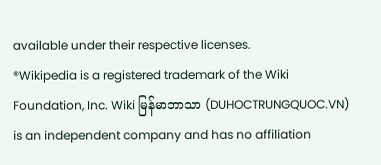available under their respective licenses.
®Wikipedia is a registered trademark of the Wiki Foundation, Inc. Wiki မြန်မာဘာသာ (DUHOCTRUNGQUOC.VN) is an independent company and has no affiliation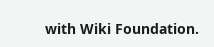with Wiki Foundation.